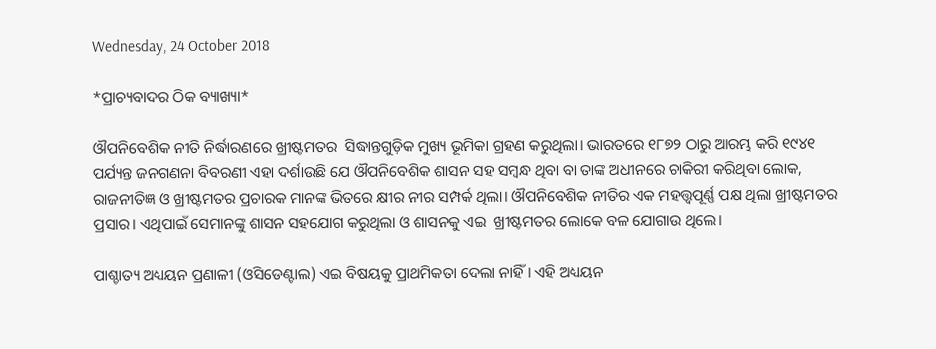Wednesday, 24 October 2018

*ପ୍ରାଚ୍ୟବାଦର ଠିକ ବ୍ୟାଖ୍ୟା*

ଔପନିବେଶିକ ନୀତି ନିର୍ଦ୍ଧାରଣରେ ଖ୍ରୀଷ୍ଟମତର  ସିଦ୍ଧାନ୍ତଗୁଡ଼ିକ ମୁଖ୍ୟ ଭୂମିକା ଗ୍ରହଣ କରୁଥିଲା। ଭାରତରେ ୧୮୭୨ ଠାରୁ ଆରମ୍ଭ କରି ୧୯୪୧ ପର୍ଯ୍ୟନ୍ତ ଜନଗଣନା ବିବରଣୀ ଏହା ଦର୍ଶାଉଛି ଯେ ଔପନିବେଶିକ ଶାସନ ସହ ସମ୍ବନ୍ଧ ଥିବା ବା ତାଙ୍କ ଅଧୀନରେ ଚାକିରୀ କରିଥିବା ଲୋକ, ରାଜନୀତିଜ୍ଞ ଓ ଖ୍ରୀଷ୍ଟମତର ପ୍ରଚାରକ ମାନଙ୍କ ଭିତରେ କ୍ଷୀର ନୀର ସମ୍ପର୍କ ଥିଲା। ଔପନିବେଶିକ ନୀତିର ଏକ ମହତ୍ତ୍ୱପୂର୍ଣ୍ଣ ପକ୍ଷ ଥିଲା ଖ୍ରୀଷ୍ଟମତର ପ୍ରସାର। ଏଥିପାଇଁ ସେମାନଙ୍କୁ ଶାସନ ସହଯୋଗ କରୁଥିଲା ଓ ଶାସନକୁ ଏଇ  ଖ୍ରୀଷ୍ଟମତର ଲୋକେ ବଳ ଯୋଗାଉ ଥିଲେ।

ପାଶ୍ଚାତ୍ୟ ଅଧ୍ୟୟନ ପ୍ରଣାଳୀ (ଓସିଡେଣ୍ଟାଲ) ଏଇ ବିଷୟକୁ ପ୍ରାଥମିକତା ଦେଲା ନାହିଁ। ଏହି ଅଧ୍ୟୟନ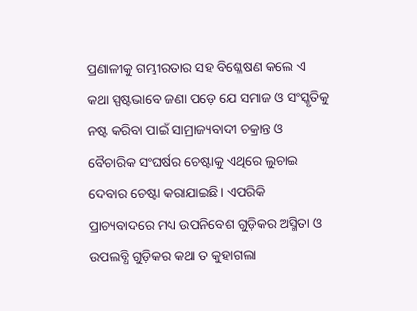ପ୍ରଣାଳୀକୁ ଗମ୍ଭୀରତାର ସହ ବିଶ୍ଳେଷଣ କଲେ ଏ କଥା ସ୍ପଷ୍ଟଭାବେ ଜଣା ପଡ଼େ ଯେ ସମାଜ ଓ ସଂସ୍କୃତିକୁ ନଷ୍ଟ କରିବା ପାଇଁ ସାମ୍ରାଜ୍ୟବାଦୀ ଚକ୍ରାନ୍ତ ଓ ବୈଚାରିକ ସଂଘର୍ଷର ଚେଷ୍ଟାକୁ ଏଥିରେ ଲୁଚାଇ ଦେବାର ଚେଷ୍ଟା କରାଯାଇଛି। ଏପରିକି ପ୍ରାଚ୍ୟବାଦରେ ମଧ୍ୟ ଉପନିବେଶ ଗୁଡ଼ିକର ଅସ୍ମିତା ଓ ଉପଲବ୍ଧି ଗୁଡ଼ିକର କଥା ତ କୁହାଗଲା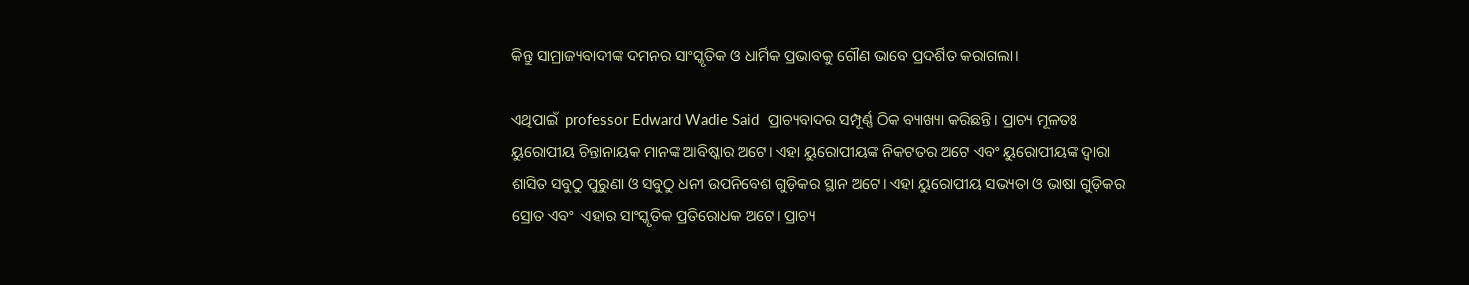କିନ୍ତୁ ସାମ୍ରାଜ୍ୟବାଦୀଙ୍କ ଦମନର ସାଂସ୍କୃତିକ ଓ ଧାର୍ମିକ ପ୍ରଭାବକୁ ଗୌଣ ଭାବେ ପ୍ରଦର୍ଶିତ କରାଗଲା।

ଏଥିପାଇଁ  professor Edward Wadie Said  ପ୍ରାଚ୍ୟବାଦର ସମ୍ପୂର୍ଣ୍ଣ ଠିକ ବ୍ୟାଖ୍ୟା କରିଛନ୍ତି। ପ୍ରାଚ୍ୟ ମୂଳତଃ ୟୁରୋପୀୟ ଚିନ୍ତାନାୟକ ମାନଙ୍କ ଆବିଷ୍କାର ଅଟେ। ଏହା ୟୁରୋପୀୟଙ୍କ ନିକଟତର ଅଟେ ଏବଂ ୟୁରୋପୀୟଙ୍କ ଦ୍ୱାରା ଶାସିତ ସବୁଠୁ ପୁରୁଣା ଓ ସବୁଠୁ ଧନୀ ଉପନିବେଶ ଗୁଡ଼ିକର ସ୍ଥାନ ଅଟେ। ଏହା ୟୁରୋପୀୟ ସଭ୍ୟତା ଓ ଭାଷା ଗୁଡ଼ିକର ସ୍ରୋତ ଏବଂ  ଏହାର ସାଂସ୍କୃତିକ ପ୍ରତିରୋଧକ ଅଟେ। ପ୍ରାଚ୍ୟ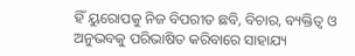ହିଁ ୟୁରୋପକୁ ନିଜ ବିପରୀତ ଛବି, ବିଚାର, ବ୍ୟକ୍ତିତ୍ୱ ଓ ଅନୁଭବକୁ ପରିଭାଷିତ କରିବାରେ ସାହାଯ୍ୟ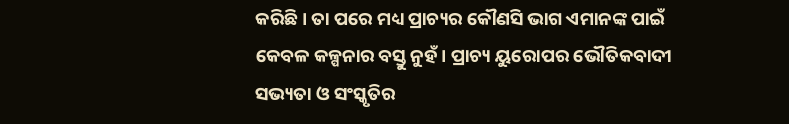କରିଛି। ତା ପରେ ମଧ୍ୟ ପ୍ରାଚ୍ୟର କୌଣସି ଭାଗ ଏମାନଙ୍କ ପାଇଁ କେବଳ କଳ୍ପନାର ବସ୍ତୁ ନୁହଁ। ପ୍ରାଚ୍ୟ ୟୁରୋପର ଭୌତିକବାଦୀ ସଭ୍ୟତା ଓ ସଂସ୍କୃତିର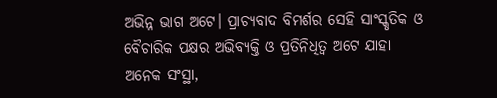ଅଭିନ୍ନ ଭାଗ ଅଟେ। ପ୍ରାଚ୍ୟବାଦ ବିମର୍ଶର ସେହି ସାଂସ୍କୃତିକ ଓ ବୈଚାରିକ ପକ୍ଷର ଅଭିବ୍ୟକ୍ତି ଓ ପ୍ରତିନିଧିତ୍ୱ ଅଟେ ଯାହା ଅନେକ ସଂସ୍ଥା,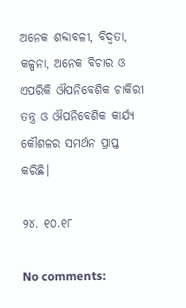ଅନେକ ଶବ୍ଦାବଳୀ, ବିଦ୍ୱତା, କଳ୍ପନା, ଅନେକ ବିଚାର ଓ ଏପରିକି ଔପନିବେଶିକ ଚାକିରୀ ତନ୍ତ୍ର ଓ ଔପନିବେଶିକ କାର୍ଯ୍ୟ କୌଶଳର ସମର୍ଥନ ପ୍ରାପ୍ତ କରିଛି।

୨୪. ୧୦.୧୮

No comments: